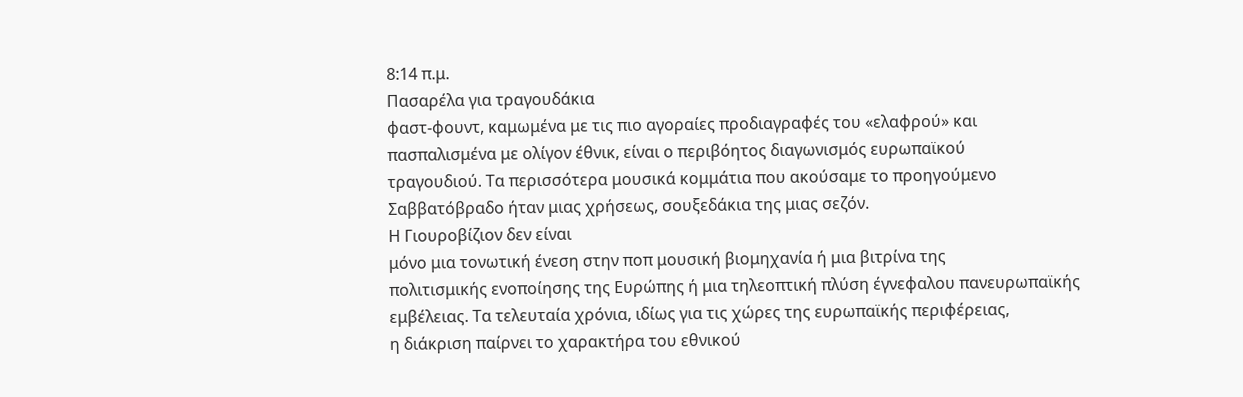8:14 π.μ.
Πασαρέλα για τραγουδάκια
φαστ-φουντ, καμωμένα με τις πιο αγοραίες προδιαγραφές του «ελαφρού» και
πασπαλισμένα με ολίγον έθνικ, είναι ο περιβόητος διαγωνισμός ευρωπαϊκού
τραγουδιού. Τα περισσότερα μουσικά κομμάτια που ακούσαμε το προηγούμενο
Σαββατόβραδο ήταν μιας χρήσεως, σουξεδάκια της μιας σεζόν.
Η Γιουροβίζιον δεν είναι
μόνο μια τονωτική ένεση στην ποπ μουσική βιομηχανία ή μια βιτρίνα της
πολιτισμικής ενοποίησης της Ευρώπης ή μια τηλεοπτική πλύση έγνεφαλου πανευρωπαϊκής
εμβέλειας. Τα τελευταία χρόνια, ιδίως για τις χώρες της ευρωπαϊκής περιφέρειας,
η διάκριση παίρνει το χαρακτήρα του εθνικού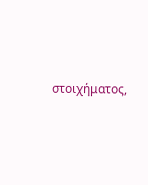στοιχήματος,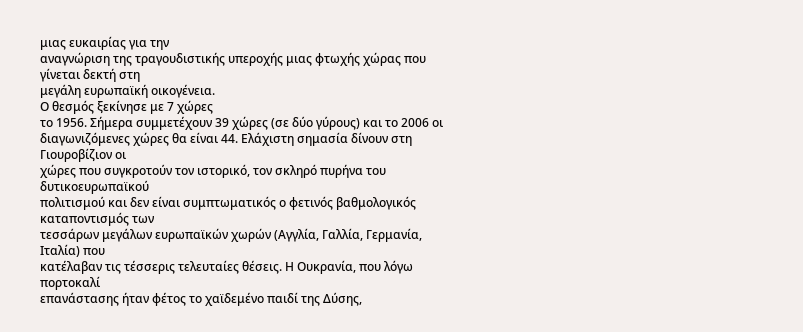μιας ευκαιρίας για την
αναγνώριση της τραγουδιστικής υπεροχής μιας φτωχής χώρας που γίνεται δεκτή στη
μεγάλη ευρωπαϊκή οικογένεια.
Ο θεσμός ξεκίνησε με 7 χώρες
το 1956. Σήμερα συμμετέχουν 39 χώρες (σε δύο γύρους) και το 2006 οι
διαγωνιζόμενες χώρες θα είναι 44. Ελάχιστη σημασία δίνουν στη Γιουροβίζιον οι
χώρες που συγκροτούν τον ιστορικό, τον σκληρό πυρήνα του δυτικοευρωπαϊκού
πολιτισμού και δεν είναι συμπτωματικός ο φετινός βαθμολογικός καταποντισμός των
τεσσάρων μεγάλων ευρωπαϊκών χωρών (Αγγλία, Γαλλία, Γερμανία, Ιταλία) που
κατέλαβαν τις τέσσερις τελευταίες θέσεις. Η Ουκρανία, που λόγω πορτοκαλί
επανάστασης ήταν φέτος το χαϊδεμένο παιδί της Δύσης,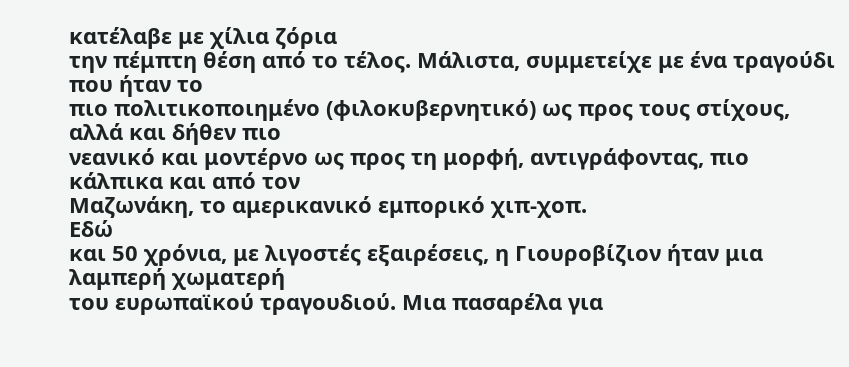κατέλαβε με χίλια ζόρια
την πέμπτη θέση από το τέλος. Μάλιστα, συμμετείχε με ένα τραγούδι που ήταν το
πιο πολιτικοποιημένο (φιλοκυβερνητικό) ως προς τους στίχους, αλλά και δήθεν πιο
νεανικό και μοντέρνο ως προς τη μορφή, αντιγράφοντας, πιο κάλπικα και από τον
Μαζωνάκη, το αμερικανικό εμπορικό χιπ-χοπ.
Εδώ
και 50 χρόνια, με λιγοστές εξαιρέσεις, η Γιουροβίζιον ήταν μια λαμπερή χωματερή
του ευρωπαϊκού τραγουδιού. Μια πασαρέλα για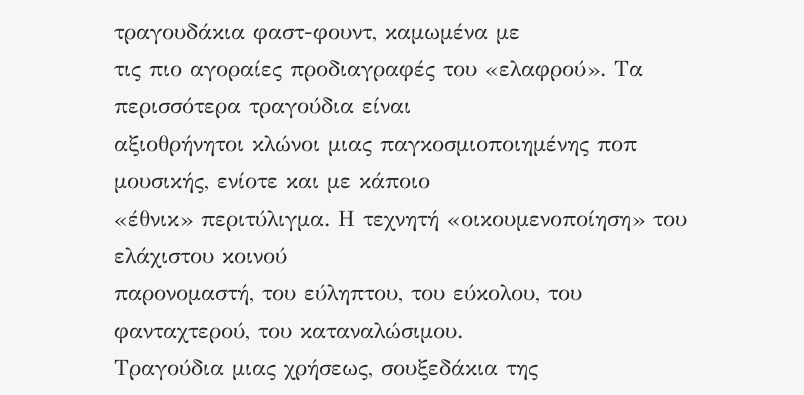τραγουδάκια φαστ-φουντ, καμωμένα με
τις πιο αγοραίες προδιαγραφές του «ελαφρού». Τα περισσότερα τραγούδια είναι
αξιοθρήνητοι κλώνοι μιας παγκοσμιοποιημένης ποπ μουσικής, ενίοτε και με κάποιο
«έθνικ» περιτύλιγμα. Η τεχνητή «οικουμενοποίηση» του ελάχιστου κοινού
παρονομαστή, του εύληπτου, του εύκολου, του φανταχτερού, του καταναλώσιμου.
Τραγούδια μιας χρήσεως, σουξεδάκια της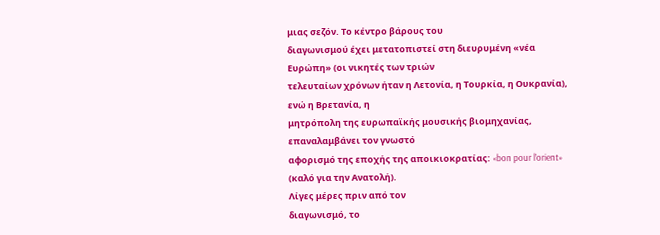μιας σεζόν. Το κέντρο βάρους του
διαγωνισμού έχει μετατοπιστεί στη διευρυμένη «νέα Ευρώπη» (οι νικητές των τριών
τελευταίων χρόνων ήταν η Λετονία, η Τουρκία, η Ουκρανία), ενώ η Βρετανία, η
μητρόπολη της ευρωπαϊκής μουσικής βιομηχανίας, επαναλαμβάνει τον γνωστό
αφορισμό της εποχής της αποικιοκρατίας: «bon pour l’orient» (καλό για την Ανατολή).
Λίγες μέρες πριν από τον
διαγωνισμό, το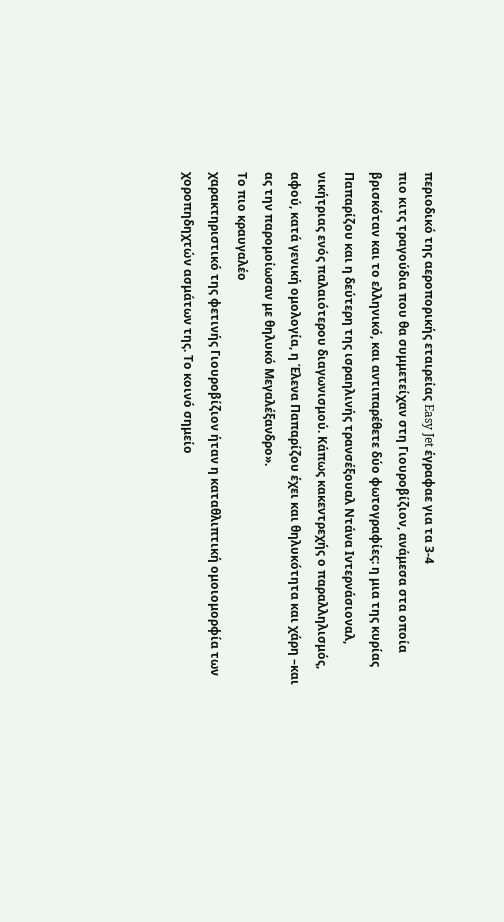περιοδικό της αεροπορικής εταιρείας Easy Jet έγραφαε για τα 3-4
πιο κιτς τραγούδια που θα συμμετείχαν στη Γιουροβίζιον, ανάμεσα στα οποία
βρισκόταν και το ελληνικό, και αντιπαρέθετε δύο φωτογραφίες: η μια της κυρίας
Παπαρίζου και η δεύτερη της ισραηλινής τρανσέξουαλ Ντάνα Ιντερνάσιοναλ,
νικήτριας ενός παλαιότερου διαγωνισμού. Κάπως κακεντρεχής ο παραλληλισμός,
αφού, κατά γενική ομολογία, η Έλενα Παπαρίζου έχει και θηλυκότητα και χάρη –και
ας την παρομοίωσαν με θηλυκό Μεγαλέξανδρο».
Το πιο κραυγαλέο
χαρακτηριστικό της φετινής Γιουροβίζιον ήταν η καταθλιπτική ομοιομορφία των
χοροπηδηχτών ασμάτων της. Το κοινό σημείο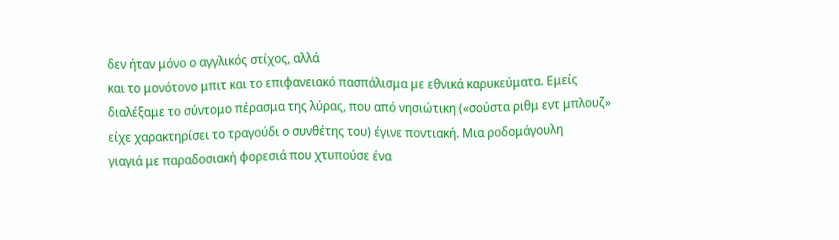δεν ήταν μόνο ο αγγλικός στίχος, αλλά
και το μονότονο μπιτ και το επιφανειακό πασπάλισμα με εθνικά καρυκεύματα. Εμείς
διαλέξαμε το σύντομο πέρασμα της λύρας, που από νησιώτικη («σούστα ριθμ εντ μπλουζ»
είχε χαρακτηρίσει το τραγούδι ο συνθέτης του) έγινε ποντιακή. Μια ροδομάγουλη
γιαγιά με παραδοσιακή φορεσιά που χτυπούσε ένα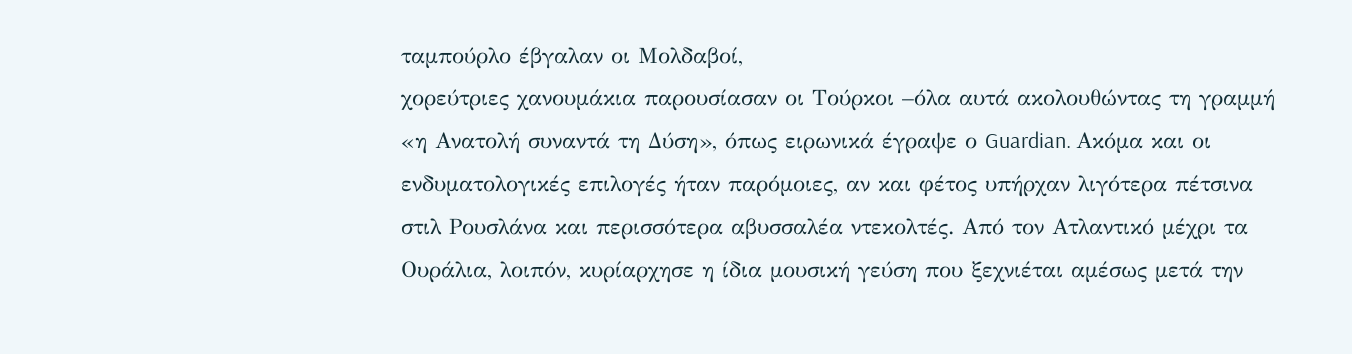ταμπούρλο έβγαλαν οι Μολδαβοί,
χορεύτριες χανουμάκια παρουσίασαν οι Τούρκοι –όλα αυτά ακολουθώντας τη γραμμή
«η Ανατολή συναντά τη Δύση», όπως ειρωνικά έγραψε ο Guardian. Ακόμα και οι
ενδυματολογικές επιλογές ήταν παρόμοιες, αν και φέτος υπήρχαν λιγότερα πέτσινα
στιλ Ρουσλάνα και περισσότερα αβυσσαλέα ντεκολτές. Από τον Ατλαντικό μέχρι τα
Ουράλια, λοιπόν, κυρίαρχησε η ίδια μουσική γεύση που ξεχνιέται αμέσως μετά την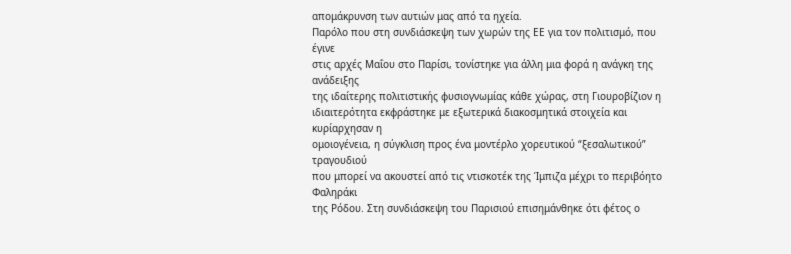απομάκρυνση των αυτιών μας από τα ηχεία.
Παρόλο που στη συνδιάσκεψη των χωρών της ΕΕ για τον πολιτισμό, που έγινε
στις αρχές Μαΐου στο Παρίσι, τονίστηκε για άλλη μια φορά η ανάγκη της ανάδειξης
της ιδαίτερης πολιτιστικής φυσιογνωμίας κάθε χώρας, στη Γιουροβίζιον η
ιδιαιτερότητα εκφράστηκε με εξωτερικά διακοσμητικά στοιχεία και κυρίαρχησαν η
ομοιογένεια, η σύγκλιση προς ένα μοντέρλο χορευτικού “ξεσαλωτικού” τραγουδιού
που μπορεί να ακουστεί από τις ντισκοτέκ της Ίμπιζα μέχρι το περιβόητο Φαληράκι
της Ρόδου. Στη συνδιάσκεψη του Παρισιού επισημάνθηκε ότι φέτος ο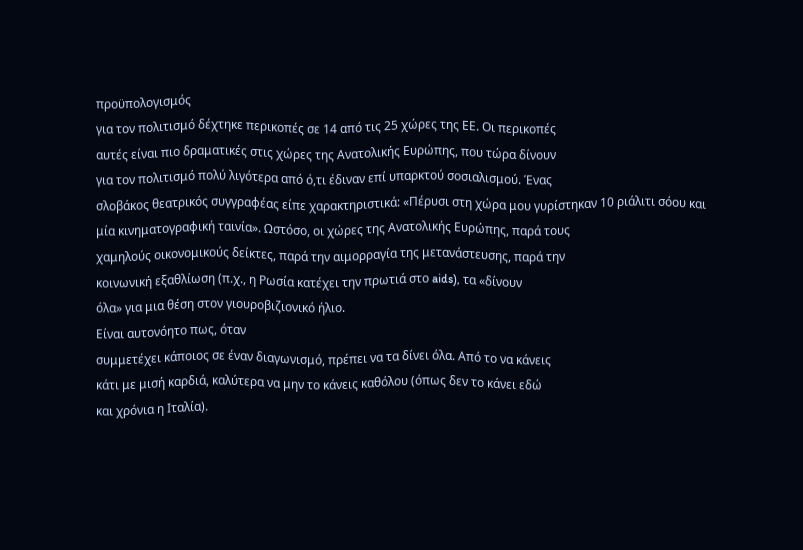προϋπολογισμός
για τον πολιτισμό δέχτηκε περικοπές σε 14 από τις 25 χώρες της ΕΕ. Οι περικοπές
αυτές είναι πιο δραματικές στις χώρες της Ανατολικής Ευρώπης, που τώρα δίνουν
για τον πολιτισμό πολύ λιγότερα από ό,τι έδιναν επί υπαρκτού σοσιαλισμού. Ένας
σλοβάκος θεατρικός συγγραφέας είπε χαρακτηριστικά: «Πέρυσι στη χώρα μου γυρίστηκαν 10 ριάλιτι σόου και
μία κινηματογραφική ταινία». Ωστόσο, οι χώρες της Ανατολικής Ευρώπης, παρά τους
χαμηλούς οικονομικούς δείκτες, παρά την αιμορραγία της μετανάστευσης, παρά την
κοινωνική εξαθλίωση (π.χ., η Ρωσία κατέχει την πρωτιά στο aids), τα «δίνουν
όλα» για μια θέση στον γιουροβιζιονικό ήλιο.
Είναι αυτονόητο πως, όταν
συμμετέχει κάποιος σε έναν διαγωνισμό, πρέπει να τα δίνει όλα. Από το να κάνεις
κάτι με μισή καρδιά, καλύτερα να μην το κάνεις καθόλου (όπως δεν το κάνει εδώ
και χρόνια η Ιταλία).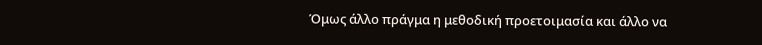Όμως άλλο πράγμα η μεθοδική προετοιμασία και άλλο να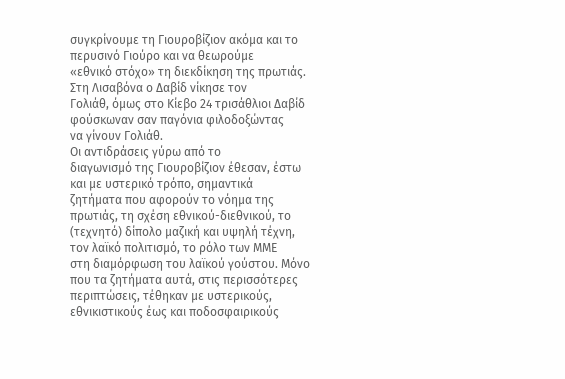συγκρίνουμε τη Γιουροβίζιον ακόμα και το περυσινό Γιούρο και να θεωρούμε
«εθνικό στόχο» τη διεκδίκηση της πρωτιάς. Στη Λισαβόνα ο Δαβίδ νίκησε τον
Γολιάθ, όμως στο Κίεβο 24 τρισάθλιοι Δαβίδ φούσκωναν σαν παγόνια φιλοδοξώντας
να γίνουν Γολιάθ.
Οι αντιδράσεις γύρω από το
διαγωνισμό της Γιουροβίζιον έθεσαν, έστω και με υστερικό τρόπο, σημαντικά
ζητήματα που αφορούν το νόημα της πρωτιάς, τη σχέση εθνικού-διεθνικού, το
(τεχνητό) δίπολο μαζική και υψηλή τέχνη, τον λαϊκό πολιτισμό, το ρόλο των ΜΜΕ
στη διαμόρφωση του λαϊκού γούστου. Μόνο που τα ζητήματα αυτά, στις περισσότερες
περιπτώσεις, τέθηκαν με υστερικούς, εθνικιστικούς έως και ποδοσφαιρικούς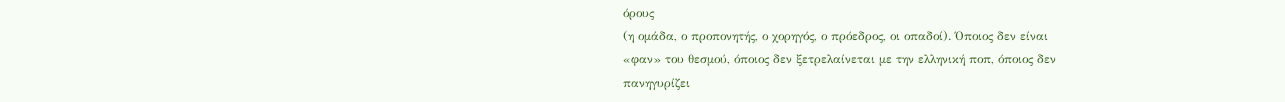όρους
(η ομάδα, ο προπονητής, ο χορηγός, ο πρόεδρος, οι οπαδοί). Όποιος δεν είναι
«φαν» του θεσμού, όποιος δεν ξετρελαίνεται με την ελληνική ποπ, όποιος δεν
πανηγυρίζει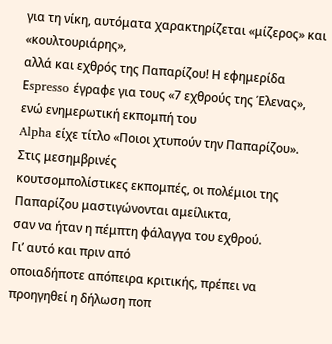για τη νίκη, αυτόματα χαρακτηρίζεται «μίζερος» και «κουλτουριάρης»,
αλλά και εχθρός της Παπαρίζου! Η εφημερίδα Εspresso έγραφε για τους «7 εχθρούς της Έλενας», ενώ ενημερωτική εκπομπή του
Alpha είχε τίτλο «Ποιοι χτυπούν την Παπαρίζου». Στις μεσημβρινές
κουτσομπολίστικες εκπομπές, οι πολέμιοι της Παπαρίζου μαστιγώνονται αμείλικτα,
σαν να ήταν η πέμπτη φάλαγγα του εχθρού.
Γι’ αυτό και πριν από
οποιαδήποτε απόπειρα κριτικής, πρέπει να προηγηθεί η δήλωση ποπ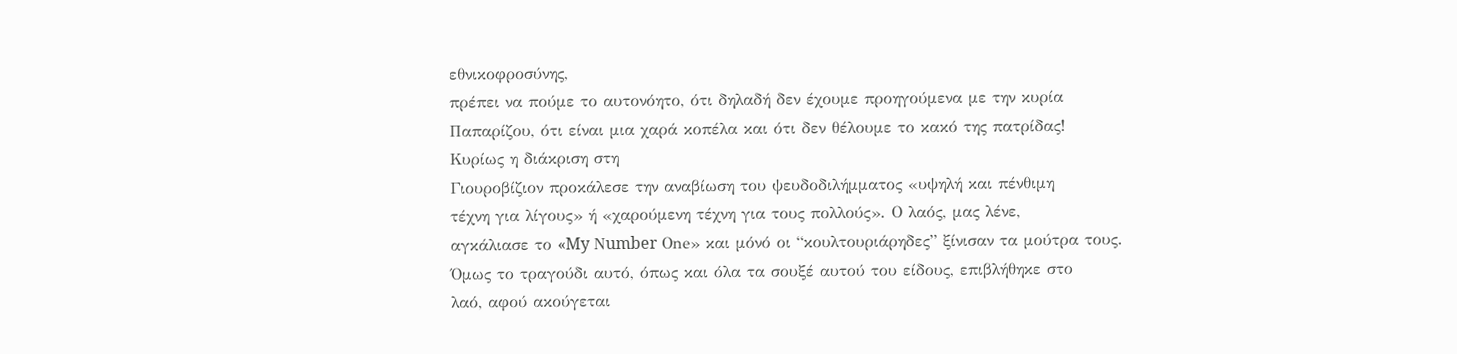εθνικοφροσύνης,
πρέπει να πούμε το αυτονόητο, ότι δηλαδή δεν έχουμε προηγούμενα με την κυρία
Παπαρίζου, ότι είναι μια χαρά κοπέλα και ότι δεν θέλουμε το κακό της πατρίδας!
Κυρίως η διάκριση στη
Γιουροβίζιον προκάλεσε την αναβίωση του ψευδοδιλήμματος «υψηλή και πένθιμη
τέχνη για λίγους» ή «χαρούμενη τέχνη για τους πολλούς». Ο λαός, μας λένε,
αγκάλιασε το «My Νumber Οne» και μόνό οι “κουλτουριάρηδες” ξίνισαν τα μούτρα τους.
Όμως το τραγούδι αυτό, όπως και όλα τα σουξέ αυτού του είδους, επιβλήθηκε στο
λαό, αφού ακούγεται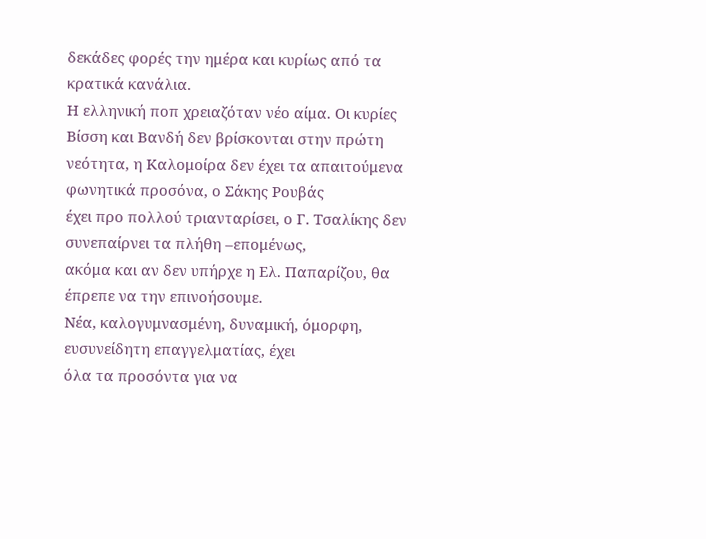δεκάδες φορές την ημέρα και κυρίως από τα κρατικά κανάλια.
Η ελληνική ποπ χρειαζόταν νέο αίμα. Οι κυρίες Βίσση και Βανδή δεν βρίσκονται στην πρώτη
νεότητα, η Καλομοίρα δεν έχει τα απαιτούμενα φωνητικά προσόνα, ο Σάκης Ρουβάς
έχει προ πολλού τριανταρίσει, ο Γ. Τσαλίκης δεν συνεπαίρνει τα πλήθη –επομένως,
ακόμα και αν δεν υπήρχε η Ελ. Παπαρίζου, θα έπρεπε να την επινοήσουμε.
Νέα, καλογυμνασμένη, δυναμική, όμορφη, ευσυνείδητη επαγγελματίας, έχει
όλα τα προσόντα για να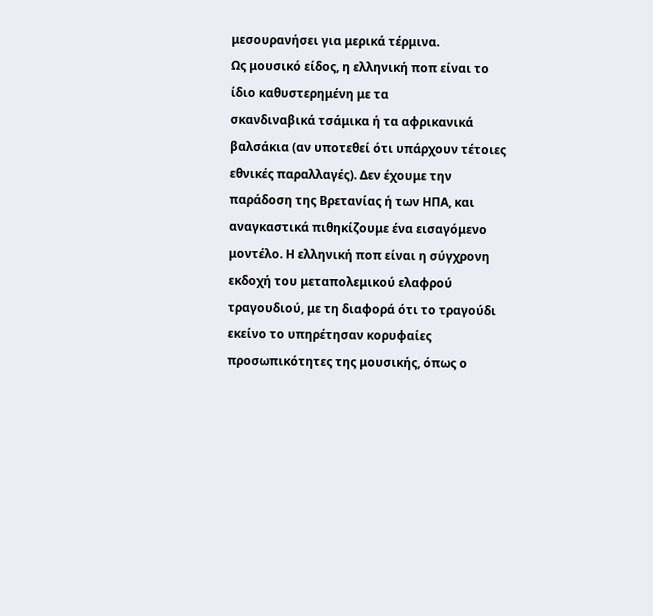μεσουρανήσει για μερικά τέρμινα.
Ως μουσικό είδος, η ελληνική ποπ είναι το ίδιο καθυστερημένη με τα
σκανδιναβικά τσάμικα ή τα αφρικανικά βαλσάκια (αν υποτεθεί ότι υπάρχουν τέτοιες
εθνικές παραλλαγές). Δεν έχουμε την παράδοση της Βρετανίας ή των ΗΠΑ, και
αναγκαστικά πιθηκίζουμε ένα εισαγόμενο μοντέλο. Η ελληνική ποπ είναι η σύγχρονη
εκδοχή του μεταπολεμικού ελαφρού τραγουδιού, με τη διαφορά ότι το τραγούδι
εκείνο το υπηρέτησαν κορυφαίες προσωπικότητες της μουσικής, όπως ο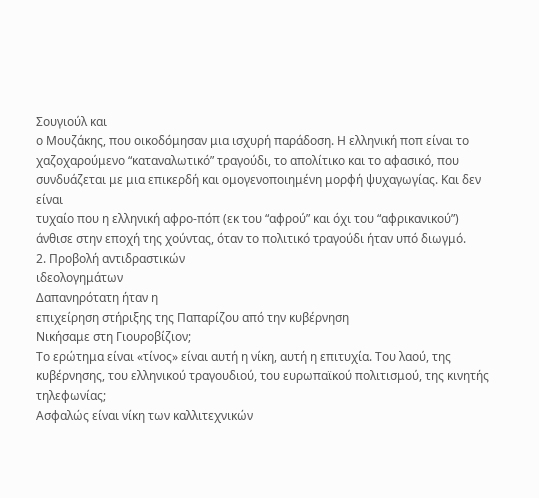Σουγιούλ και
ο Μουζάκης, που οικοδόμησαν μια ισχυρή παράδοση. Η ελληνική ποπ είναι το
χαζοχαρούμενο “καταναλωτικό” τραγούδι, το απολίτικο και το αφασικό, που
συνδυάζεται με μια επικερδή και ομογενοποιημένη μορφή ψυχαγωγίας. Και δεν είναι
τυχαίο που η ελληνική αφρο-πόπ (εκ του “αφρού” και όχι του “αφρικανικού”)
άνθισε στην εποχή της χούντας, όταν το πολιτικό τραγούδι ήταν υπό διωγμό.
2. Προβολή αντιδραστικών
ιδεολογημάτων
Δαπανηρότατη ήταν η
επιχείρηση στήριξης της Παπαρίζου από την κυβέρνηση
Νικήσαμε στη Γιουροβίζιον;
Το ερώτημα είναι «τίνος» είναι αυτή η νίκη, αυτή η επιτυχία. Του λαού, της
κυβέρνησης, του ελληνικού τραγουδιού, του ευρωπαϊκού πολιτισμού, της κινητής
τηλεφωνίας;
Aσφαλώς είναι νίκη των καλλιτεχνικών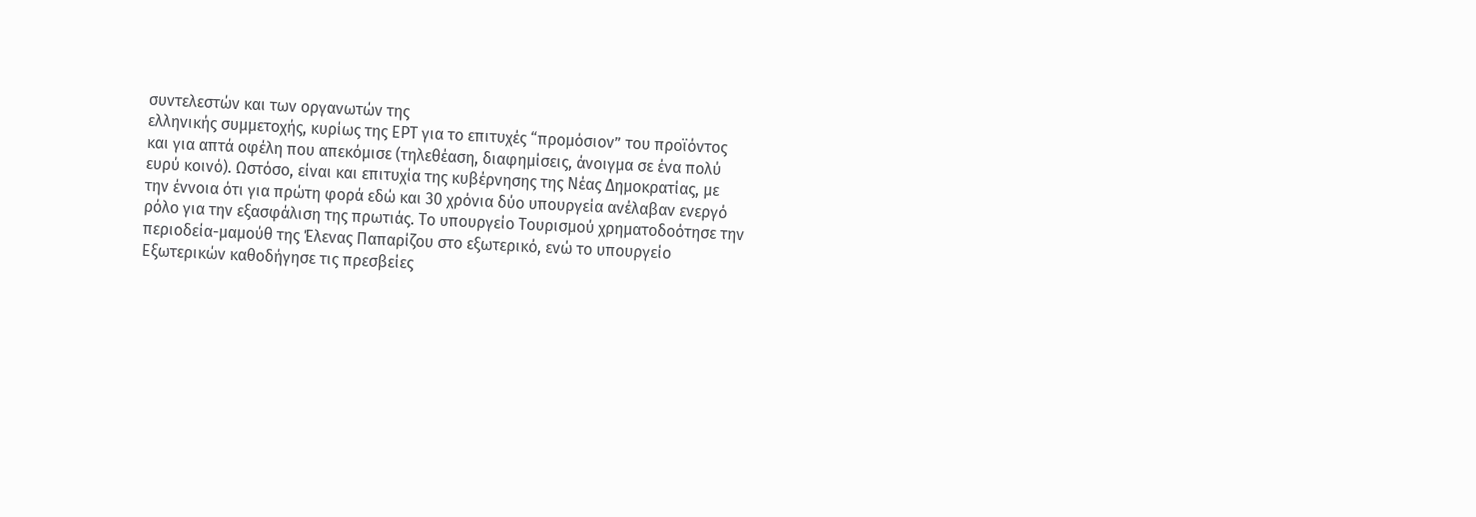συντελεστών και των οργανωτών της
ελληνικής συμμετοχής, κυρίως της ΕΡΤ για το επιτυχές “προμόσιον” του προϊόντος
και για απτά οφέλη που απεκόμισε (τηλεθέαση, διαφημίσεις, άνοιγμα σε ένα πολύ
ευρύ κοινό). Ωστόσο, είναι και επιτυχία της κυβέρνησης της Νέας Δημοκρατίας, με
την έννοια ότι για πρώτη φορά εδώ και 30 χρόνια δύο υπουργεία ανέλαβαν ενεργό
ρόλο για την εξασφάλιση της πρωτιάς. Το υπουργείο Τουρισμού χρηματοδοότησε την
περιοδεία-μαμούθ της Έλενας Παπαρίζου στο εξωτερικό, ενώ το υπουργείο
Εξωτερικών καθοδήγησε τις πρεσβείες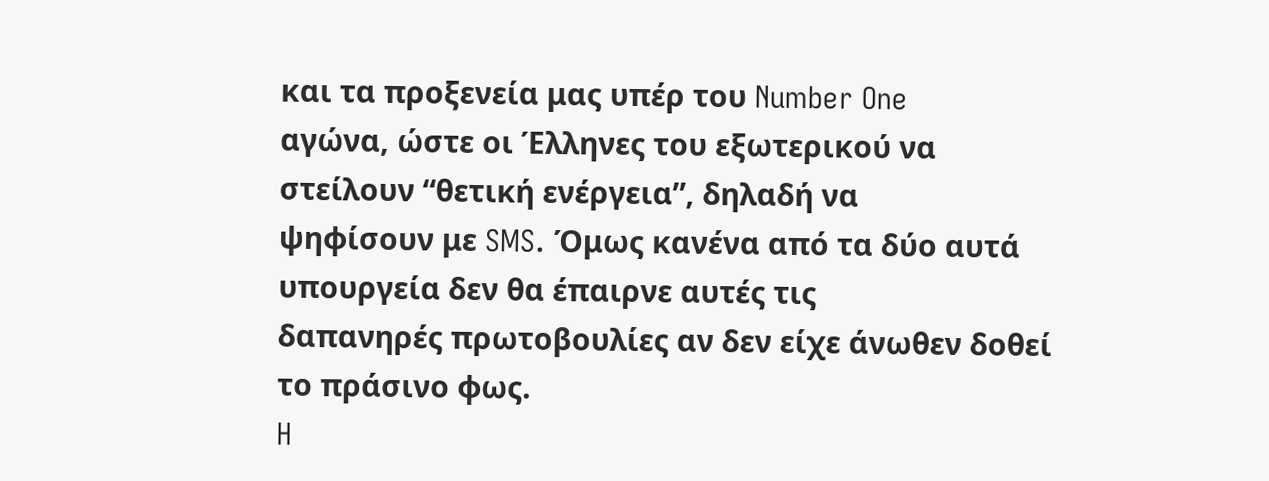και τα προξενεία μας υπέρ του Number One
αγώνα, ώστε οι Έλληνες του εξωτερικού να στείλουν “θετική ενέργεια”, δηλαδή να
ψηφίσουν με SMS. Όμως κανένα από τα δύο αυτά υπουργεία δεν θα έπαιρνε αυτές τις
δαπανηρές πρωτοβουλίες αν δεν είχε άνωθεν δοθεί το πράσινο φως.
H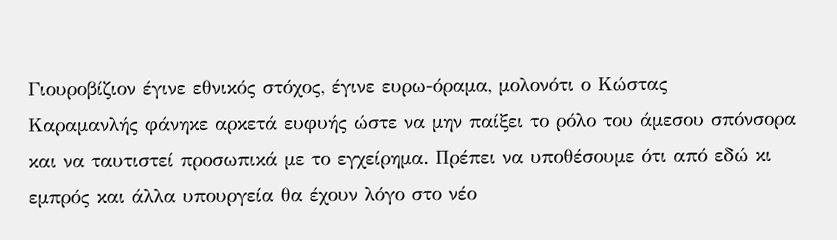Γιουροβίζιον έγινε εθνικός στόχος, έγινε ευρω-όραμα, μολονότι ο Κώστας
Καραμανλής φάνηκε αρκετά ευφυής ώστε να μην παίξει το ρόλο του άμεσου σπόνσορα
και να ταυτιστεί προσωπικά με το εγχείρημα. Πρέπει να υποθέσουμε ότι από εδώ κι
εμπρός και άλλα υπουργεία θα έχουν λόγο στο νέο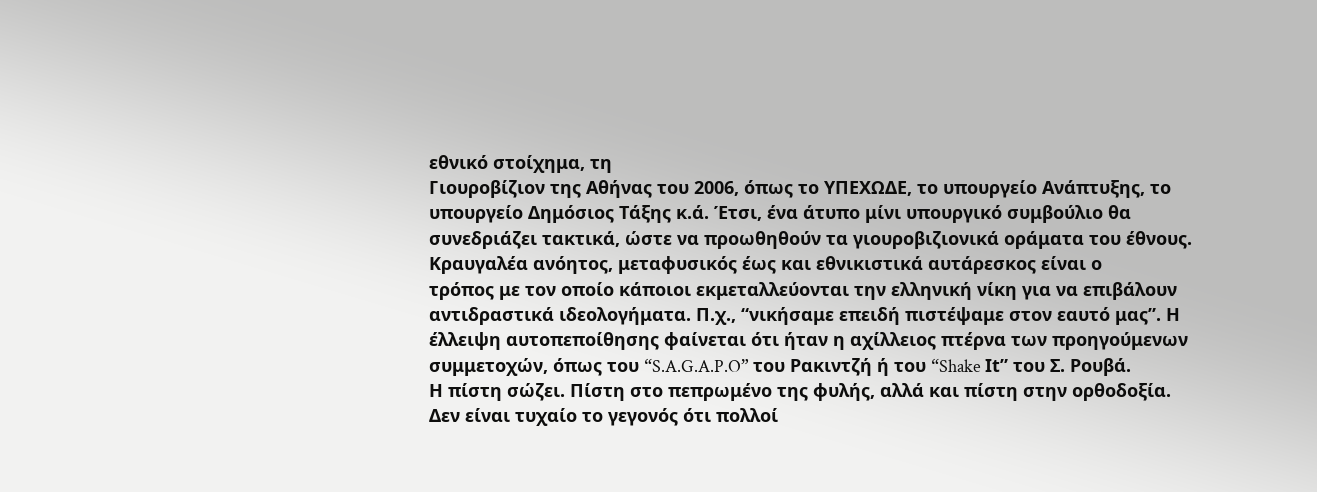εθνικό στοίχημα, τη
Γιουροβίζιον της Αθήνας του 2006, όπως το ΥΠΕΧΩΔΕ, το υπουργείο Ανάπτυξης, το
υπουργείο Δημόσιος Τάξης κ.ά. Έτσι, ένα άτυπο μίνι υπουργικό συμβούλιο θα
συνεδριάζει τακτικά, ώστε να προωθηθούν τα γιουροβιζιονικά οράματα του έθνους.
Κραυγαλέα ανόητος, μεταφυσικός έως και εθνικιστικά αυτάρεσκος είναι ο
τρόπος με τον οποίο κάποιοι εκμεταλλεύονται την ελληνική νίκη για να επιβάλουν
αντιδραστικά ιδεολογήματα. Π.χ., “νικήσαμε επειδή πιστέψαμε στον εαυτό μας”. Η
έλλειψη αυτοπεποίθησης φαίνεται ότι ήταν η αχίλλειος πτέρνα των προηγούμενων
συμμετοχών, όπως του “S.A.G.A.P.O” του Ρακιντζή ή του “Shake Ιt” του Σ. Ρουβά.
Η πίστη σώζει. Πίστη στο πεπρωμένο της φυλής, αλλά και πίστη στην ορθοδοξία.
Δεν είναι τυχαίο το γεγονός ότι πολλοί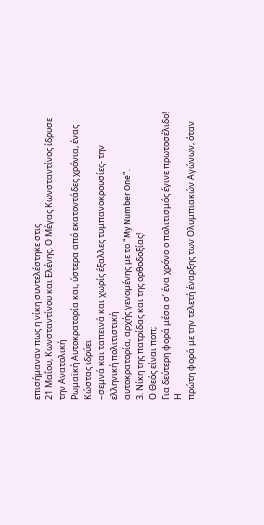επισήμαναν πως η νίκη συντελέστηκε στις
21 Μαΐου, Κωνσταντίνου και Ελένης. Ο Μέγας Κωνσταντίνος ίδρυσε την Ανατολική
Ρωμαϊκή Αυτοκρατορία και, ύστερα από εκατοντάδες χρόνια, ένας Κώστας ιδρύει
–σεμνά και ταπεινά και χωρίς έξαλλες τυμπανοκρουσίες- την ελληνική πολιτιστική
αυτοκρατορία, αρχής γενομένης με το “My Number One”.
3. Νίκη της πατρίδας και της ορθοδοξίας!
Ο Θεός είναι ποπ;
Για δεύτερη φορά μέσα σ’ ένα χρόνο ο πολιτισμός έγινε πρωτοσέλιδο! Η
πρώτη φορά με την τελετή έναρξης των Ολυμπιακών Αγώνων, όταν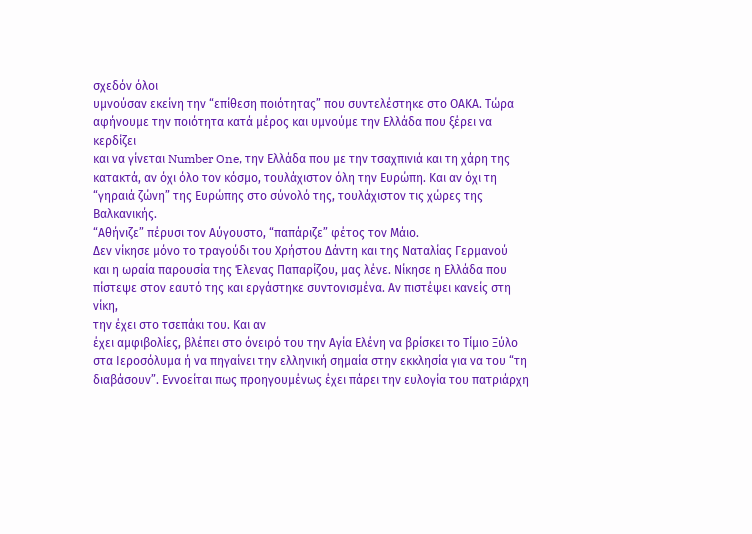σχεδόν όλοι
υμνούσαν εκείνη την “επίθεση ποιότητας” που συντελέστηκε στο ΟΑΚΑ. Τώρα
αφήνουμε την ποιότητα κατά μέρος και υμνούμε την Ελλάδα που ξέρει να κερδίζει
και να γίνεται Number One, την Ελλάδα που με την τσαχπινιά και τη χάρη της
κατακτά, αν όχι όλο τον κόσμο, τουλάχιστον όλη την Ευρώπη. Και αν όχι τη
“γηραιά ζώνη” της Ευρώπης στο σύνολό της, τουλάχιστον τις χώρες της Βαλκανικής.
“Αθήνιζε” πέρυσι τον Αύγουστο, “παπάριζε” φέτος τον Μάιο.
Δεν νίκησε μόνο το τραγούδι του Χρήστου Δάντη και της Ναταλίας Γερμανού
και η ωραία παρουσία της Έλενας Παπαρίζου, μας λένε. Νίκησε η Ελλάδα που
πίστεψε στον εαυτό της και εργάστηκε συντονισμένα. Αν πιστέψει κανείς στη νίκη,
την έχει στο τσεπάκι του. Και αν
έχει αμφιβολίες, βλέπει στο όνειρό του την Αγία Ελένη να βρίσκει το Τίμιο Ξύλο
στα Ιεροσόλυμα ή να πηγαίνει την ελληνική σημαία στην εκκλησία για να του “τη
διαβάσουν”. Εννοείται πως προηγουμένως έχει πάρει την ευλογία του πατριάρχη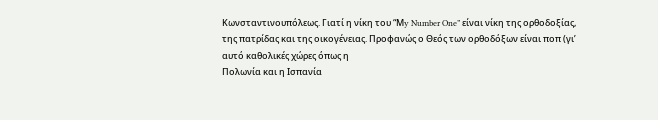Κωνσταντινουπόλεως. Γιατί η νίκη του “Μy Number One” είναι νίκη της ορθοδοξίας,
της πατρίδας και της οικογένειας. Προφανώς ο Θεός των ορθοδόξων είναι ποπ (γι’
αυτό καθολικές χώρες όπως η
Πολωνία και η Ισπανία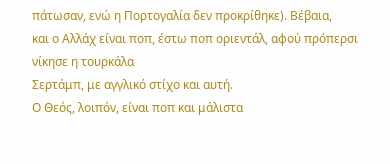πάτωσαν, ενώ η Πορτογαλία δεν προκρίθηκε). Βέβαια,
και ο Αλλάχ είναι ποπ, έστω ποπ οριεντάλ, αφού πρόπερσι νίκησε η τουρκάλα
Σερτάμπ, με αγγλικό στίχο και αυτή.
Ο Θεός, λοιπόν, είναι ποπ και μάλιστα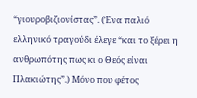“γιουροβιζιονίστας”. (Ένα παλιό
ελληνικό τραγούδι έλεγε “και το ξέρει η ανθρωπότης πως κι ο Θεός είναι
Πλακιώτης”.) Μόνο που φέτος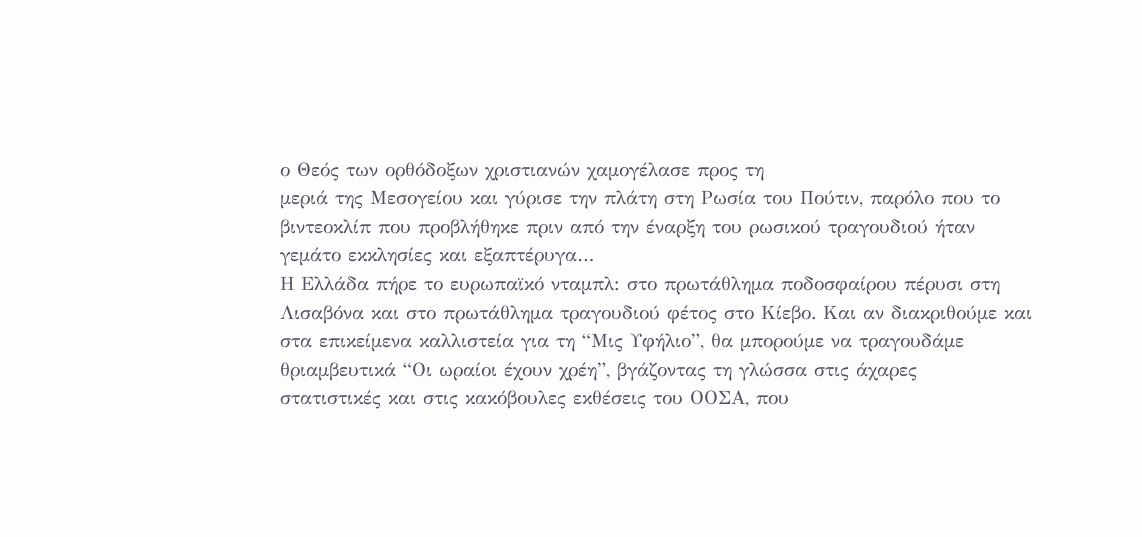ο Θεός των ορθόδοξων χριστιανών χαμογέλασε προς τη
μεριά της Μεσογείου και γύρισε την πλάτη στη Ρωσία του Πούτιν, παρόλο που το
βιντεοκλίπ που προβλήθηκε πριν από την έναρξη του ρωσικού τραγουδιού ήταν
γεμάτο εκκλησίες και εξαπτέρυγα…
Η Ελλάδα πήρε το ευρωπαϊκό νταμπλ: στο πρωτάθλημα ποδοσφαίρου πέρυσι στη
Λισαβόνα και στο πρωτάθλημα τραγουδιού φέτος στο Κίεβο. Και αν διακριθούμε και
στα επικείμενα καλλιστεία για τη “Μις Υφήλιο”, θα μπορούμε να τραγουδάμε
θριαμβευτικά “Οι ωραίοι έχουν χρέη”, βγάζοντας τη γλώσσα στις άχαρες
στατιστικές και στις κακόβουλες εκθέσεις του ΟΟΣΑ, που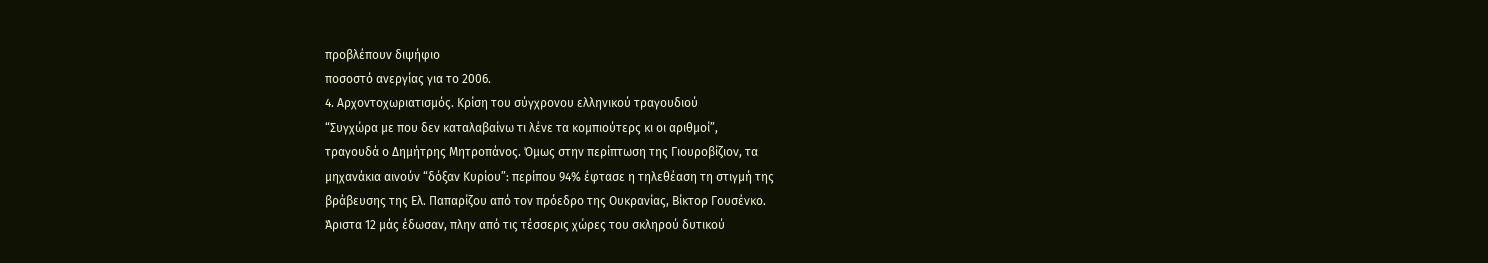προβλέπουν διψήφιο
ποσοστό ανεργίας για το 2006.
4. Αρχοντοχωριατισμός. Κρίση του σύγχρονου ελληνικού τραγουδιού
“Συγχώρα με που δεν καταλαβαίνω τι λένε τα κομπιούτερς κι οι αριθμοί”,
τραγουδά ο Δημήτρης Μητροπάνος. Όμως στην περίπτωση της Γιουροβίζιον, τα
μηχανάκια αινούν “δόξαν Κυρίου”: περίπου 94% έφτασε η τηλεθέαση τη στιγμή της
βράβευσης της Ελ. Παπαρίζου από τον πρόεδρο της Ουκρανίας, Βίκτορ Γουσένκο.
Άριστα 12 μάς έδωσαν, πλην από τις τέσσερις χώρες του σκληρού δυτικού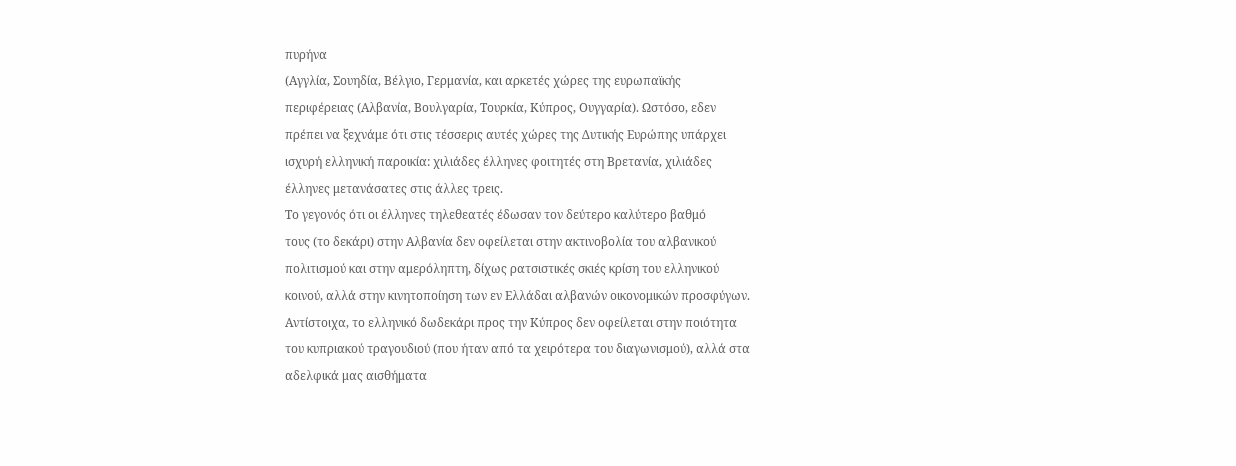πυρήνα
(Αγγλία, Σουηδία, Βέλγιο, Γερμανία, και αρκετές χώρες της ευρωπαϊκής
περιφέρειας (Αλβανία, Βουλγαρία, Τουρκία, Κύπρος, Ουγγαρία). Ωστόσο, εδεν
πρέπει να ξεχνάμε ότι στις τέσσερις αυτές χώρες της Δυτικής Ευρώπης υπάρχει
ισχυρή ελληνική παροικία: χιλιάδες έλληνες φοιτητές στη Βρετανία, χιλιάδες
έλληνες μετανάσατες στις άλλες τρεις.
Το γεγονός ότι οι έλληνες τηλεθεατές έδωσαν τον δεύτερο καλύτερο βαθμό
τους (το δεκάρι) στην Αλβανία δεν οφείλεται στην ακτινοβολία του αλβανικού
πολιτισμού και στην αμερόληπτη, δίχως ρατσιστικές σκιές κρίση του ελληνικού
κοινού, αλλά στην κινητοποίηση των εν Ελλάδαι αλβανών οικονομικών προσφύγων.
Αντίστοιχα, το ελληνικό δωδεκάρι προς την Κύπρος δεν οφείλεται στην ποιότητα
του κυπριακού τραγουδιού (που ήταν από τα χειρότερα του διαγωνισμού), αλλά στα
αδελφικά μας αισθήματα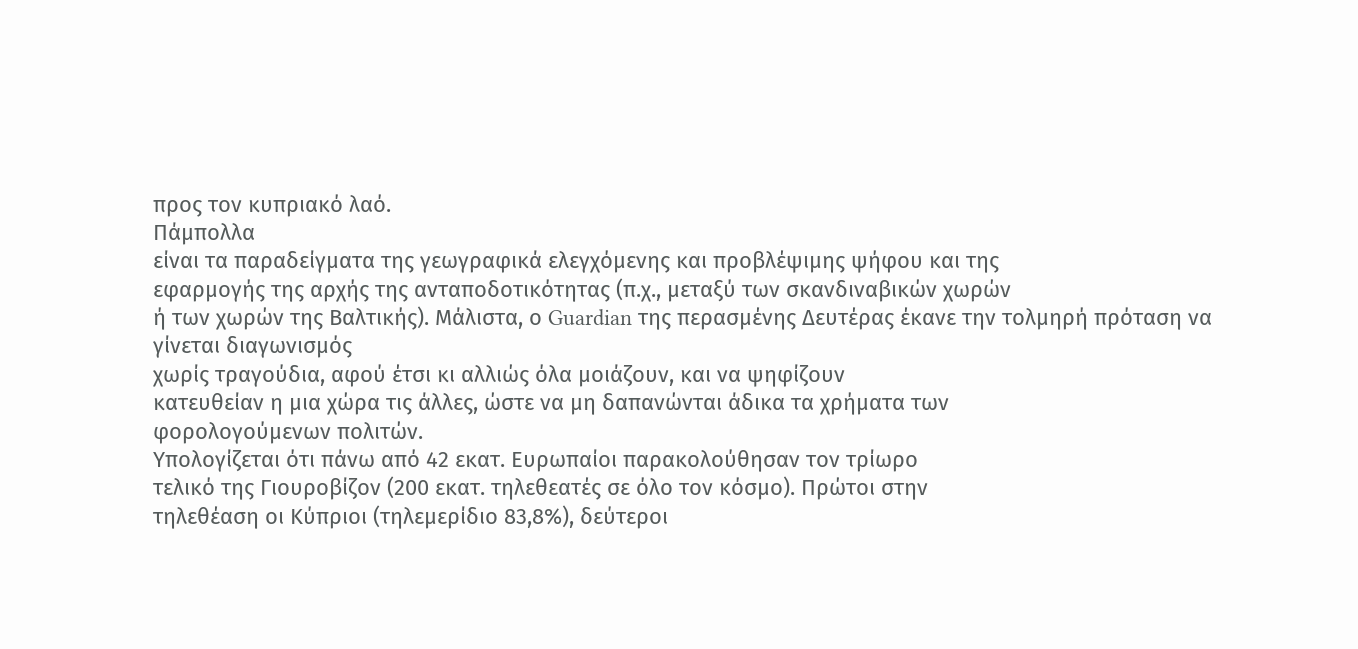προς τον κυπριακό λαό.
Πάμπολλα
είναι τα παραδείγματα της γεωγραφικά ελεγχόμενης και προβλέψιμης ψήφου και της
εφαρμογής της αρχής της ανταποδοτικότητας (π.χ., μεταξύ των σκανδιναβικών χωρών
ή των χωρών της Βαλτικής). Μάλιστα, ο Guardian της περασμένης Δευτέρας έκανε την τολμηρή πρόταση να γίνεται διαγωνισμός
χωρίς τραγούδια, αφού έτσι κι αλλιώς όλα μοιάζουν, και να ψηφίζουν
κατευθείαν η μια χώρα τις άλλες, ώστε να μη δαπανώνται άδικα τα χρήματα των
φορολογούμενων πολιτών.
Υπολογίζεται ότι πάνω από 42 εκατ. Ευρωπαίοι παρακολούθησαν τον τρίωρο
τελικό της Γιουροβίζον (200 εκατ. τηλεθεατές σε όλο τον κόσμο). Πρώτοι στην
τηλεθέαση οι Κύπριοι (τηλεμερίδιο 83,8%), δεύτεροι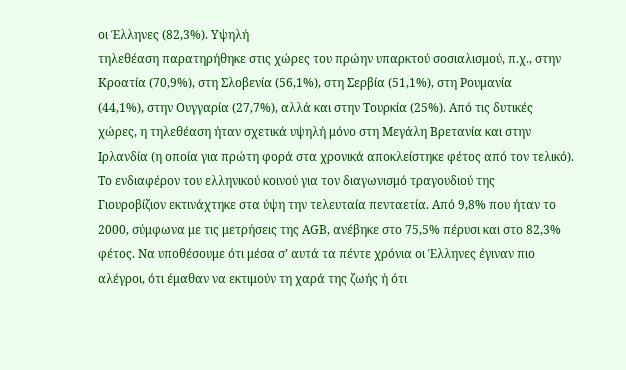οι Έλληνες (82,3%). Υψηλή
τηλεθέαση παρατηρήθηκε στις χώρες του πρώην υπαρκτού σοσιαλισμού, π.χ., στην
Κροατία (70,9%), στη Σλοβενία (56,1%), στη Σερβία (51,1%), στη Ρουμανία
(44,1%), στην Ουγγαρία (27,7%), αλλά και στην Τουρκία (25%). Από τις δυτικές
χώρες, η τηλεθέαση ήταν σχετικά υψηλή μόνο στη Μεγάλη Βρετανία και στην
Ιρλανδία (η οποία για πρώτη φορά στα χρονικά αποκλείστηκε φέτος από τον τελικό).
Το ενδιαφέρον του ελληνικού κοινού για τον διαγωνισμό τραγουδιού της
Γιουροβίζιον εκτινάχτηκε στα ύψη την τελευταία πενταετία. Από 9,8% που ήταν το
2000, σύμφωνα με τις μετρήσεις της ΑGB, ανέβηκε στο 75,5% πέρυσι και στο 82,3%
φέτος. Να υποθέσουμε ότι μέσα σ’ αυτά τα πέντε χρόνια οι Έλληνες έγιναν πιο
αλέγροι, ότι έμαθαν να εκτιμούν τη χαρά της ζωής ή ότι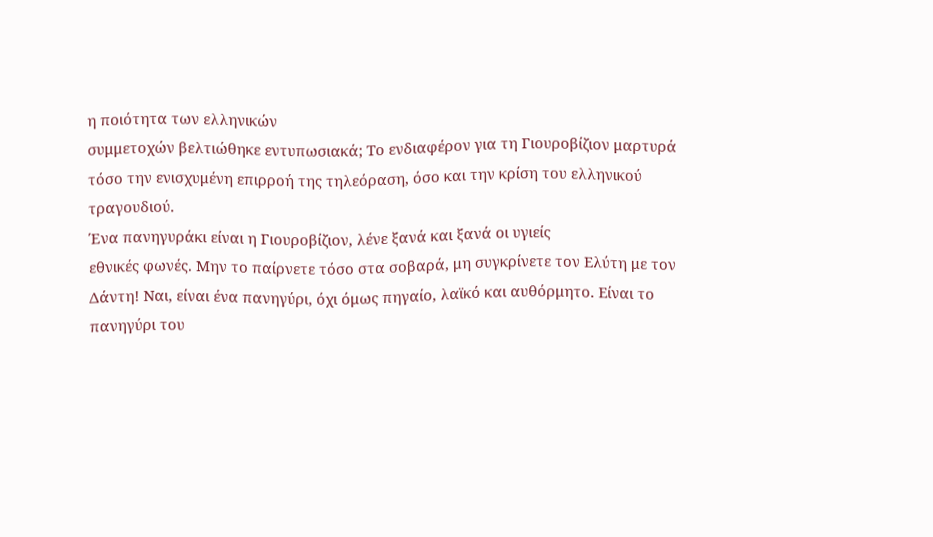η ποιότητα των ελληνικών
συμμετοχών βελτιώθηκε εντυπωσιακά; Το ενδιαφέρον για τη Γιουροβίζιον μαρτυρά
τόσο την ενισχυμένη επιρροή της τηλεόραση, όσο και την κρίση του ελληνικού
τραγουδιού.
Ένα πανηγυράκι είναι η Γιουροβίζιον, λένε ξανά και ξανά οι υγιείς
εθνικές φωνές. Μην το παίρνετε τόσο στα σοβαρά, μη συγκρίνετε τον Ελύτη με τον
Δάντη! Ναι, είναι ένα πανηγύρι, όχι όμως πηγαίο, λαϊκό και αυθόρμητο. Είναι το
πανηγύρι του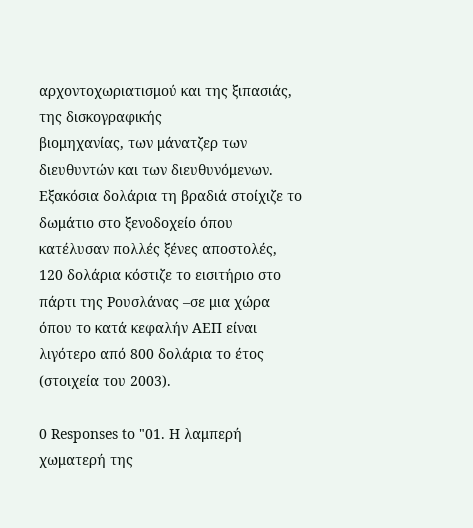αρχοντοχωριατισμού και της ξιπασιάς, της δισκογραφικής
βιομηχανίας, των μάνατζερ των διευθυντών και των διευθυνόμενων.
Εξακόσια δολάρια τη βραδιά στοίχιζε το δωμάτιο στο ξενοδοχείο όπου κατέλυσαν πολλές ξένες αποστολές, 120 δολάρια κόστιζε το εισιτήριο στο πάρτι της Ρουσλάνας –σε μια χώρα όπου το κατά κεφαλήν ΑΕΠ είναι λιγότερο από 800 δολάρια το έτος (στοιχεία του 2003).

0 Responses to "01. Η λαμπερή χωματερή της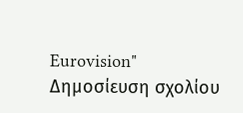Eurovision"
Δημοσίευση σχολίου